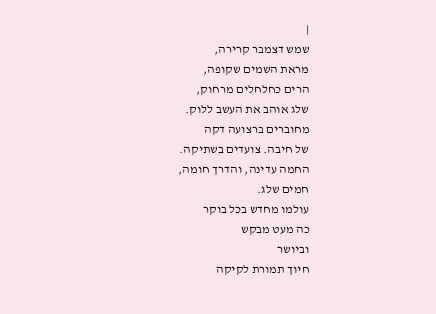|
שמש דצמבר קרירה,
מראת השמים שקופה,
הרים כחלחלים מרחוק,
שלג אוהב את העשב ללוק.
מחוברים ברצועה דקה
של חיבה. צועדים בשתיקה.
החמה עדינה, והדרך חומה,
חמים שלג.
עולמו מחדש בכל בוקר
כה מעט מבקש
וביושר
חיוך תמורת לקיקה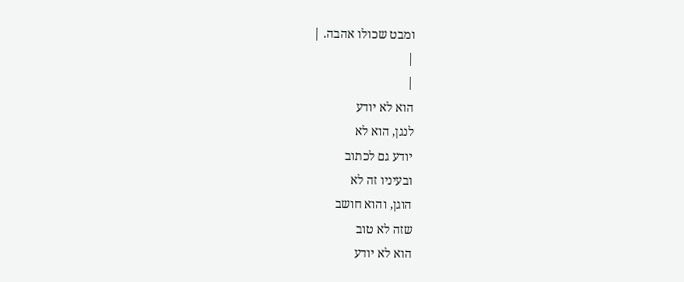ומבט שכולו אהבה. |
|
|
הוא לא יודע
לנגן, הוא לא
יודע גם לכתוב
ובעיניו זה לא
הוגן, והוא חושב
שזה לא טוב
הוא לא יודע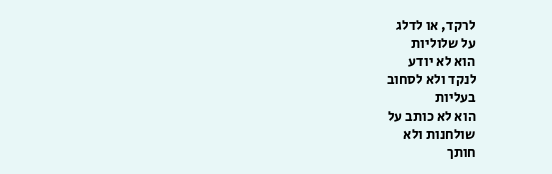לרקד, או לדלג
על שלוליות
הוא לא יודע
לנקד ולא לסחוב
בעליות
הוא לא כותב על
שולחנות ולא
חותך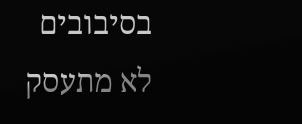בסיבובים
לא מתעסק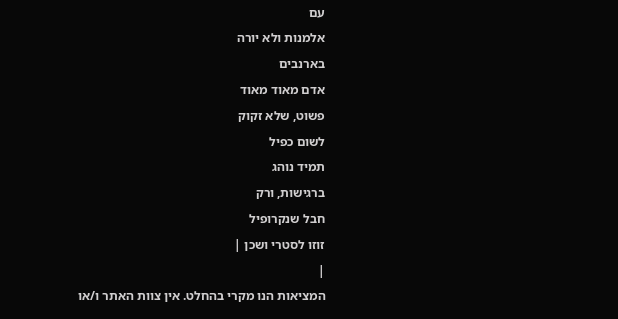עם
אלמנות ולא יורה
בארנבים
אדם מאוד מאוד
פשוט, שלא זקוק
לשום כפיל
תמיד נוהג
ברגישות, ורק
חבל שנקרופיל
זוזו לסטרי ושכן |
|
המציאות הנו מקרי בהחלט. אין צוות האתר ו/או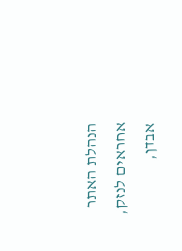הנהלת האתר אחראים לנזק, אבדן,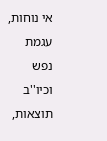אי נוחות, עגמת
נפש וכיו''ב תוצאות,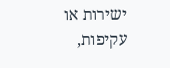ישירות או עקיפות,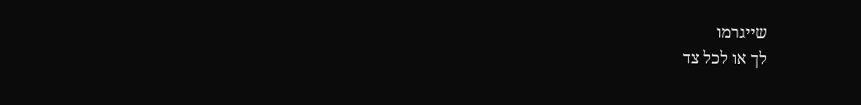שייגרמו
לך או לכל צד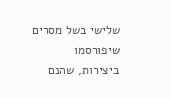שלישי בשל מסרים שיפורסמו
ביצירות, שהנם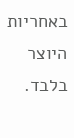באחריות היוצר בלבד.